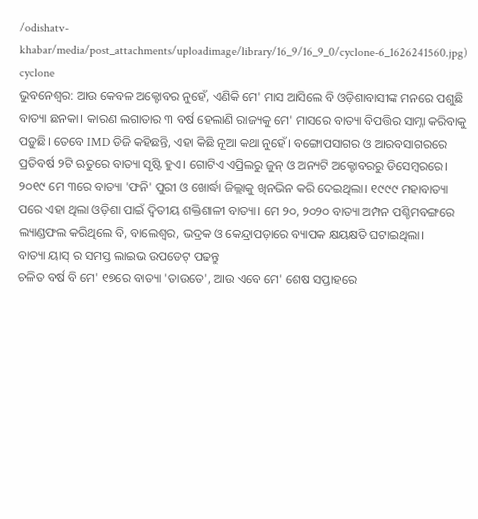/odishatv-khabar/media/post_attachments/uploadimage/library/16_9/16_9_0/cyclone-6_1626241560.jpg)
cyclone
ଭୁବନେଶ୍ୱର: ଆଉ କେବଳ ଅକ୍ଟୋବର ନୁହେଁ, ଏଣିକି ମେ' ମାସ ଆସିଲେ ବି ଓଡ଼ିଶାବାସୀଙ୍କ ମନରେ ପଶୁଛି ବାତ୍ୟା ଛନକା। କାରଣ ଲଗାତାର ୩ ବର୍ଷ ହେଲାଣି ରାଜ୍ୟକୁ ମେ' ମାସରେ ବାତ୍ୟା ବିପତ୍ତିର ସାମ୍ନା କରିବାକୁ ପଡ଼ୁଛି। ତେବେ IMD ଡିଜି କହିଛନ୍ତି, ଏହା କିଛି ନୂଆ କଥା ନୁହେଁ। ବଙ୍ଗୋପସାଗର ଓ ଆରବସାଗରରେ ପ୍ରତିବର୍ଷ ୨ଟି ଋତୁରେ ବାତ୍ୟା ସୃଷ୍ଟି ହୁଏ। ଗୋଟିଏ ଏପ୍ରିଲରୁ ଜୁନ୍ ଓ ଅନ୍ୟଟି ଅକ୍ଟୋବରରୁ ଡିସେମ୍ବରରେ।
୨୦୧୯ ମେ ୩ରେ ବାତ୍ୟା 'ଫନି' ପୁରୀ ଓ ଖୋର୍ଦ୍ଧା ଜିଲ୍ଲାକୁ ଖିନଭିନ କରି ଦେଇଥିଲା। ୧୯୯୯ ମହାବାତ୍ୟା ପରେ ଏହା ଥିଲା ଓଡ଼ିଶା ପାଇଁ ଦ୍ୱିତୀୟ ଶକ୍ତିଶାଳୀ ବାତ୍ୟା। ମେ ୨୦, ୨୦୨୦ ବାତ୍ୟା ଅମ୍ପନ ପଶ୍ଚିମବଙ୍ଗରେ ଲ୍ୟାଣ୍ଡଫଲ କରିଥିଲେ ବି, ବାଲେଶ୍ୱର, ଭଦ୍ରକ ଓ କେନ୍ଦ୍ରାପଡ଼ାରେ ବ୍ୟାପକ କ୍ଷୟକ୍ଷତି ଘଟାଇଥିଲା।
ବାତ୍ୟା ୟାସ୍ ର ସମସ୍ତ ଲାଇଭ ଉପଡେଟ୍ ପଢନ୍ତୁ
ଚଳିତ ବର୍ଷ ବି ମେ' ୧୭ରେ ବାତ୍ୟା 'ତାଉତେ', ଆଉ ଏବେ ମେ' ଶେଷ ସପ୍ତାହରେ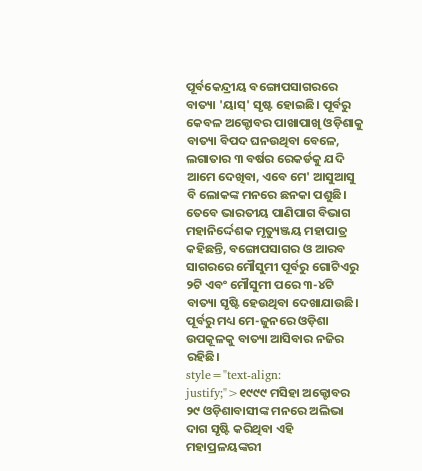ପୂର୍ବକେନ୍ଦ୍ରୀୟ ବଙ୍ଗୋପସାଗରରେ ବାତ୍ୟା 'ୟାସ୍' ସୃଷ୍ଟ ହୋଇଛି। ପୂର୍ବରୁ କେବଳ ଅକ୍ଟୋବର ପାଖାପାଖି ଓଡ଼ିଶାକୁ ବାତ୍ୟା ବିପଦ ଘନଉଥିବା ବେଳେ, ଲଗାତାର ୩ ବର୍ଷର ରେକର୍ଡକୁ ଯଦି ଆମେ ଦେଖିବା, ଏବେ ମେ' ଆସୁଆସୁ ବି ଲୋକଙ୍କ ମନରେ ଛନକା ପଶୁଛି। ତେବେ ଭାରତୀୟ ପାଣିପାଗ ବିଭାଗ ମହାନିର୍ଦ୍ଦେଶକ ମୃତ୍ୟୁଞ୍ଜୟ ମହାପାତ୍ର କହିଛନ୍ତି, ବଙ୍ଗୋପସାଗର ଓ ଆରବ ସାଗରରେ ମୌସୁମୀ ପୂର୍ବରୁ ଗୋଟିଏରୁ ୨ଟି ଏବଂ ମୌସୁମୀ ପରେ ୩-୪ଟି ବାତ୍ୟା ସୃଷ୍ଟି ହେଉଥିବା ଦେଖାଯାଉଛି। ପୂର୍ବରୁ ମଧ୍ୟ ମେ-ଜୁନରେ ଓଡ଼ିଶା ଉପକୂଳକୁ ବାତ୍ୟା ଆସିବାର ନଜିର ରହିଛି।
style="text-align: justify;">୧୯୯୯ ମସିହା ଅକ୍ଟୋବର ୨୯ ଓଡ଼ିଶାବାସୀଙ୍କ ମନରେ ଅଲିଭା ଦାଗ ସୃଷ୍ଟି କରିଥିବା ଏହି ମହାପ୍ରଳୟଙ୍କରୀ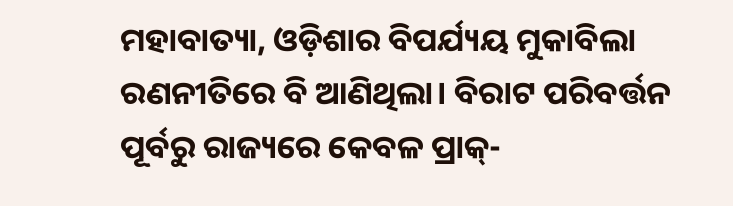ମହାବାତ୍ୟା, ଓଡ଼ିଶାର ବିପର୍ଯ୍ୟୟ ମୁକାବିଲା ରଣନୀତିରେ ବି ଆଣିଥିଲା। ବିରାଟ ପରିବର୍ତ୍ତନ ପୂର୍ବରୁ ରାଜ୍ୟରେ କେବଳ ପ୍ରାକ୍-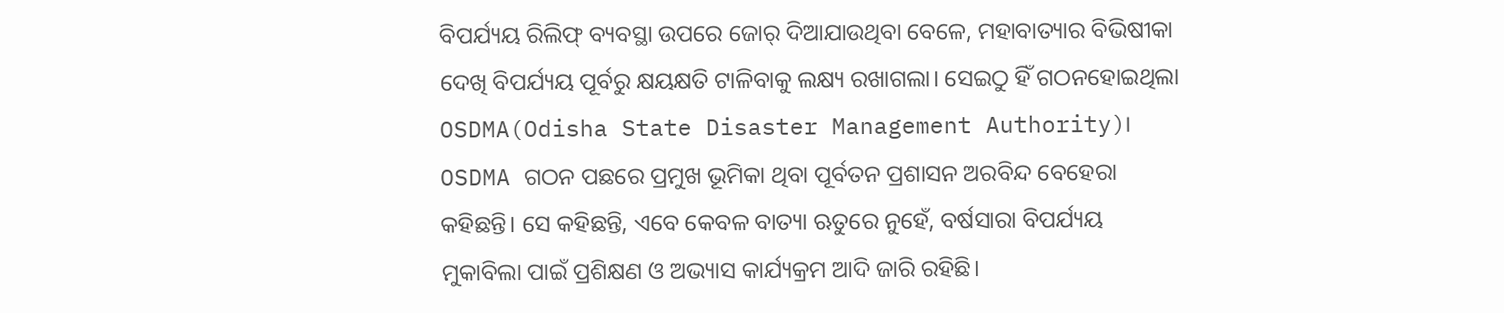ବିପର୍ଯ୍ୟୟ ରିଲିଫ୍ ବ୍ୟବସ୍ଥା ଉପରେ ଜୋର୍ ଦିଆଯାଉଥିବା ବେଳେ, ମହାବାତ୍ୟାର ବିଭିଷୀକା ଦେଖି ବିପର୍ଯ୍ୟୟ ପୂର୍ବରୁ କ୍ଷୟକ୍ଷତି ଟାଳିବାକୁ ଲକ୍ଷ୍ୟ ରଖାଗଲା। ସେଇଠୁ ହିଁ ଗଠନହୋଇଥିଲା OSDMA(Odisha State Disaster Management Authority)। OSDMA ଗଠନ ପଛରେ ପ୍ରମୁଖ ଭୂମିକା ଥିବା ପୂର୍ବତନ ପ୍ରଶାସନ ଅରବିନ୍ଦ ବେହେରା କହିଛନ୍ତି। ସେ କହିଛନ୍ତି, ଏବେ କେବଳ ବାତ୍ୟା ଋତୁରେ ନୁହେଁ, ବର୍ଷସାରା ବିପର୍ଯ୍ୟୟ ମୁକାବିଲା ପାଇଁ ପ୍ରଶିକ୍ଷଣ ଓ ଅଭ୍ୟାସ କାର୍ଯ୍ୟକ୍ରମ ଆଦି ଜାରି ରହିଛି।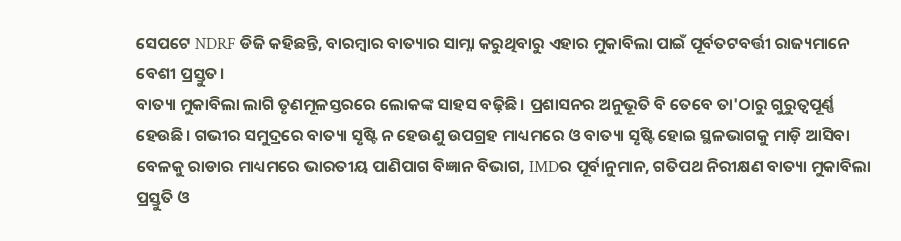ସେପଟେ NDRF ଡିଜି କହିଛନ୍ତି, ବାରମ୍ବାର ବାତ୍ୟାର ସାମ୍ନା କରୁଥିବାରୁ ଏହାର ମୁକାବିଲା ପାଇଁ ପୂର୍ବତଟବର୍ତ୍ତୀ ରାଜ୍ୟମାନେ ବେଶୀ ପ୍ରସ୍ତୁତ।
ବାତ୍ୟା ମୁକାବିଲା ଲାଗି ତୃଣମୂଳସ୍ତରରେ ଲୋକଙ୍କ ସାହସ ବଢ଼ିଛି। ପ୍ରଶାସନର ଅନୁଭୂତି ବି ତେବେ ତା'ଠାରୁ ଗୁରୁତ୍ୱପୂର୍ଣ୍ଣ ହେଉଛି। ଗଭୀର ସମୁଦ୍ରରେ ବାତ୍ୟା ସୃଷ୍ଟି ନ ହେଉଣୁ ଉପଗ୍ରହ ମାଧ୍ୟମରେ ଓ ବାତ୍ୟା ସୃଷ୍ଟି ହୋଇ ସ୍ଥଳଭାଗକୁ ମାଡ଼ି ଆସିବା ବେଳକୁ ରାଡାର ମାଧ୍ୟମରେ ଭାରତୀୟ ପାଣିପାଗ ବିଜ୍ଞାନ ବିଭାଗ, IMDର ପୂର୍ବାନୁମାନ, ଗତିପଥ ନିରୀକ୍ଷଣ ବାତ୍ୟା ମୁକାବିଲା ପ୍ରସ୍ତୁତି ଓ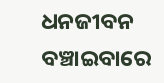ଧନଜୀବନ ବଞ୍ଚାଇବାରେ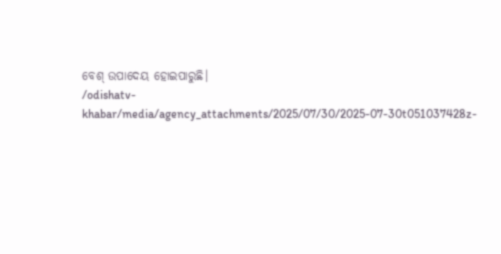ବେଶ୍ ଉପାଦେୟ ହୋଇପାରୁଛି।
/odishatv-khabar/media/agency_attachments/2025/07/30/2025-07-30t051037428z-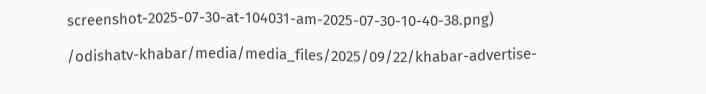screenshot-2025-07-30-at-104031-am-2025-07-30-10-40-38.png)

/odishatv-khabar/media/media_files/2025/09/22/khabar-advertise-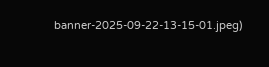banner-2025-09-22-13-15-01.jpeg)